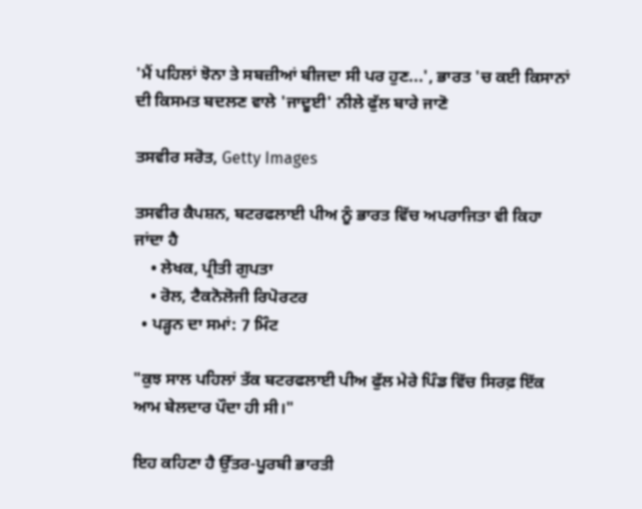'ਮੈਂ ਪਹਿਲਾਂ ਝੋਨਾ ਤੇ ਸਬਜ਼ੀਆਂ ਬੀਜਦਾ ਸੀ ਪਰ ਹੁਣ...', ਭਾਰਤ 'ਚ ਕਈ ਕਿਸਾਨਾਂ ਦੀ ਕਿਸਮਤ ਬਦਲਣ ਵਾਲੇ 'ਜਾਦੂਈ' ਨੀਲੇ ਫੁੱਲ ਬਾਰੇ ਜਾਣੋ

ਤਸਵੀਰ ਸਰੋਤ, Getty Images

ਤਸਵੀਰ ਕੈਪਸ਼ਨ, ਬਟਰਫਲਾਈ ਪੀਅ ਨੂੰ ਭਾਰਤ ਵਿੱਚ ਅਪਰਾਜਿਤਾ ਵੀ ਕਿਹਾ ਜਾਂਦਾ ਹੈ
    • ਲੇਖਕ, ਪ੍ਰੀਤੀ ਗੁਪਤਾ
    • ਰੋਲ, ਟੈਕਨੋਲੋਜੀ ਰਿਪੋਰਟਰ
  • ਪੜ੍ਹਨ ਦਾ ਸਮਾਂ: 7 ਮਿੰਟ

"ਕੁਝ ਸਾਲ ਪਹਿਲਾਂ ਤੱਕ ਬਟਰਫਲਾਈ ਪੀਅ ਫੁੱਲ ਮੇਰੇ ਪਿੰਡ ਵਿੱਚ ਸਿਰਫ਼ ਇੱਕ ਆਮ ਬੇਲਦਾਰ ਪੌਦਾ ਹੀ ਸੀ।"

ਇਹ ਕਹਿਣਾ ਹੈ ਉੱਤਰ-ਪੂਰਬੀ ਭਾਰਤੀ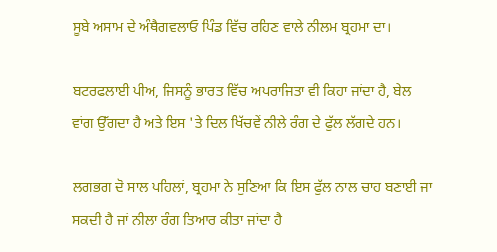ਸੂਬੇ ਅਸਾਮ ਦੇ ਅੰਥੈਗਵਲਾਓ ਪਿੰਡ ਵਿੱਚ ਰਹਿਣ ਵਾਲੇ ਨੀਲਮ ਬ੍ਰਹਮਾ ਦਾ।

ਬਟਰਫਲਾਈ ਪੀਅ, ਜਿਸਨੂੰ ਭਾਰਤ ਵਿੱਚ ਅਪਰਾਜਿਤਾ ਵੀ ਕਿਹਾ ਜਾਂਦਾ ਹੈ, ਬੇਲ ਵਾਂਗ ਉੱਗਦਾ ਹੈ ਅਤੇ ਇਸ 'ਤੇ ਦਿਲ ਖਿੱਚਵੇਂ ਨੀਲੇ ਰੰਗ ਦੇ ਫੁੱਲ ਲੱਗਦੇ ਹਨ।

ਲਗਭਗ ਦੋ ਸਾਲ ਪਹਿਲਾਂ, ਬ੍ਰਹਮਾ ਨੇ ਸੁਣਿਆ ਕਿ ਇਸ ਫੁੱਲ ਨਾਲ ਚਾਹ ਬਣਾਈ ਜਾ ਸਕਦੀ ਹੈ ਜਾਂ ਨੀਲਾ ਰੰਗ ਤਿਆਰ ਕੀਤਾ ਜਾਂਦਾ ਹੈ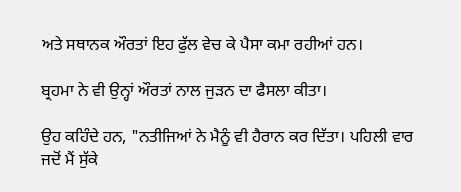ਅਤੇ ਸਥਾਨਕ ਔਰਤਾਂ ਇਹ ਫੁੱਲ ਵੇਚ ਕੇ ਪੈਸਾ ਕਮਾ ਰਹੀਆਂ ਹਨ।

ਬ੍ਰਹਮਾ ਨੇ ਵੀ ਉਨ੍ਹਾਂ ਔਰਤਾਂ ਨਾਲ ਜੁੜਨ ਦਾ ਫੈਸਲਾ ਕੀਤਾ।

ਉਹ ਕਹਿੰਦੇ ਹਨ, "ਨਤੀਜਿਆਂ ਨੇ ਮੈਨੂੰ ਵੀ ਹੈਰਾਨ ਕਰ ਦਿੱਤਾ। ਪਹਿਲੀ ਵਾਰ ਜਦੋਂ ਮੈਂ ਸੁੱਕੇ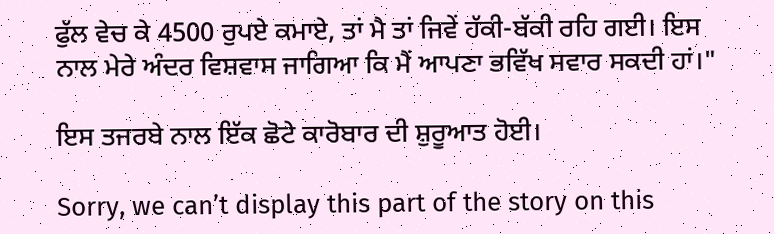ਫੁੱਲ ਵੇਚ ਕੇ 4500 ਰੁਪਏ ਕਮਾਏ, ਤਾਂ ਮੈ ਤਾਂ ਜਿਵੇਂ ਹੱਕੀ-ਬੱਕੀ ਰਹਿ ਗਈ। ਇਸ ਨਾਲ ਮੇਰੇ ਅੰਦਰ ਵਿਸ਼ਵਾਸ ਜਾਗਿਆ ਕਿ ਮੈਂ ਆਪਣਾ ਭਵਿੱਖ ਸਵਾਰ ਸਕਦੀ ਹਾਂ।"

ਇਸ ਤਜਰਬੇ ਨਾਲ ਇੱਕ ਛੋਟੇ ਕਾਰੋਬਾਰ ਦੀ ਸ਼ੁਰੂਆਤ ਹੋਈ।

Sorry, we can’t display this part of the story on this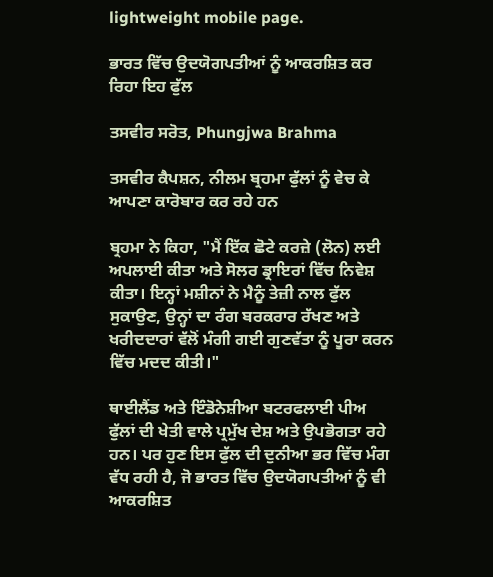lightweight mobile page.

ਭਾਰਤ ਵਿੱਚ ਉਦਯੋਗਪਤੀਆਂ ਨੂੰ ਆਕਰਸ਼ਿਤ ਕਰ ਰਿਹਾ ਇਹ ਫੁੱਲ

ਤਸਵੀਰ ਸਰੋਤ, Phungjwa Brahma

ਤਸਵੀਰ ਕੈਪਸ਼ਨ, ਨੀਲਮ ਬ੍ਰਹਮਾ ਫੁੱਲਾਂ ਨੂੰ ਵੇਚ ਕੇ ਆਪਣਾ ਕਾਰੋਬਾਰ ਕਰ ਰਹੇ ਹਨ

ਬ੍ਰਹਮਾ ਨੇ ਕਿਹਾ, "ਮੈਂ ਇੱਕ ਛੋਟੇ ਕਰਜ਼ੇ (ਲੋਨ) ਲਈ ਅਪਲਾਈ ਕੀਤਾ ਅਤੇ ਸੋਲਰ ਡ੍ਰਾਇਰਾਂ ਵਿੱਚ ਨਿਵੇਸ਼ ਕੀਤਾ। ਇਨ੍ਹਾਂ ਮਸ਼ੀਨਾਂ ਨੇ ਮੈਨੂੰ ਤੇਜ਼ੀ ਨਾਲ ਫੁੱਲ ਸੁਕਾਉਣ, ਉਨ੍ਹਾਂ ਦਾ ਰੰਗ ਬਰਕਰਾਰ ਰੱਖਣ ਅਤੇ ਖਰੀਦਦਾਰਾਂ ਵੱਲੋਂ ਮੰਗੀ ਗਈ ਗੁਣਵੱਤਾ ਨੂੰ ਪੂਰਾ ਕਰਨ ਵਿੱਚ ਮਦਦ ਕੀਤੀ।"

ਥਾਈਲੈਂਡ ਅਤੇ ਇੰਡੋਨੇਸ਼ੀਆ ਬਟਰਫਲਾਈ ਪੀਅ ਫੁੱਲਾਂ ਦੀ ਖੇਤੀ ਵਾਲੇ ਪ੍ਰਮੁੱਖ ਦੇਸ਼ ਅਤੇ ਉਪਭੋਗਤਾ ਰਹੇ ਹਨ। ਪਰ ਹੁਣ ਇਸ ਫੁੱਲ ਦੀ ਦੁਨੀਆ ਭਰ ਵਿੱਚ ਮੰਗ ਵੱਧ ਰਹੀ ਹੈ, ਜੋ ਭਾਰਤ ਵਿੱਚ ਉਦਯੋਗਪਤੀਆਂ ਨੂੰ ਵੀ ਆਕਰਸ਼ਿਤ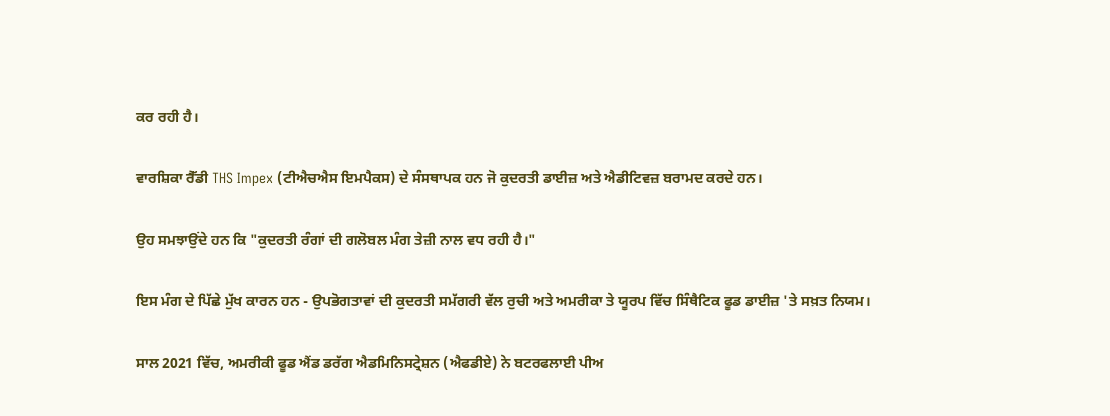ਕਰ ਰਹੀ ਹੈ।

ਵਾਰਸ਼ਿਕਾ ਰੈੱਡੀ THS Impex (ਟੀਐਚਐਸ ਇਮਪੈਕਸ) ਦੇ ਸੰਸਥਾਪਕ ਹਨ ਜੋ ਕੁਦਰਤੀ ਡਾਈਜ਼ ਅਤੇ ਐਡੀਟਿਵਜ਼ ਬਰਾਮਦ ਕਰਦੇ ਹਨ।

ਉਹ ਸਮਝਾਉਂਦੇ ਹਨ ਕਿ "ਕੁਦਰਤੀ ਰੰਗਾਂ ਦੀ ਗਲੋਬਲ ਮੰਗ ਤੇਜ਼ੀ ਨਾਲ ਵਧ ਰਹੀ ਹੈ।"

ਇਸ ਮੰਗ ਦੇ ਪਿੱਛੇ ਮੁੱਖ ਕਾਰਨ ਹਨ - ਉਪਭੋਗਤਾਵਾਂ ਦੀ ਕੁਦਰਤੀ ਸਮੱਗਰੀ ਵੱਲ ਰੁਚੀ ਅਤੇ ਅਮਰੀਕਾ ਤੇ ਯੂਰਪ ਵਿੱਚ ਸਿੰਥੈਟਿਕ ਫੂਡ ਡਾਈਜ਼ 'ਤੇ ਸਖ਼ਤ ਨਿਯਮ।

ਸਾਲ 2021 ਵਿੱਚ, ਅਮਰੀਕੀ ਫੂਡ ਐਂਡ ਡਰੱਗ ਐਡਮਿਨਿਸਟ੍ਰੇਸ਼ਨ (ਐਫਡੀਏ) ਨੇ ਬਟਰਫਲਾਈ ਪੀਅ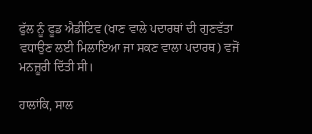ਫੁੱਲ ਨੂੰ ਫੂਡ ਐਡੀਟਿਵ (ਖਾਣ ਵਾਲੇ ਪਦਾਰਥਾਂ ਦੀ ਗੁਣਵੱਤਾ ਵਧਾਉਣ ਲਈ ਮਿਲਾਇਆ ਜਾ ਸਕਣ ਵਾਲਾ ਪਦਾਰਥ) ਵਜੋਂ ਮਨਜ਼ੂਰੀ ਦਿੱਤੀ ਸੀ।

ਹਾਲਾਂਕਿ, ਸਾਲ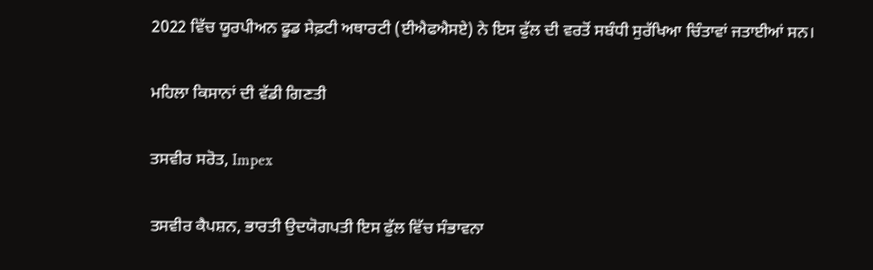2022 ਵਿੱਚ ਯੂਰਪੀਅਨ ਫੂਡ ਸੇਫ਼ਟੀ ਅਥਾਰਟੀ (ਈਐਫਐਸਏ) ਨੇ ਇਸ ਫੁੱਲ ਦੀ ਵਰਤੋਂ ਸਬੰਧੀ ਸੁਰੱਖਿਆ ਚਿੰਤਾਵਾਂ ਜਤਾਈਆਂ ਸਨ।

ਮਹਿਲਾ ਕਿਸਾਨਾਂ ਦੀ ਵੱਡੀ ਗਿਣਤੀ

ਤਸਵੀਰ ਸਰੋਤ, Impex

ਤਸਵੀਰ ਕੈਪਸ਼ਨ, ਭਾਰਤੀ ਉਦਯੋਗਪਤੀ ਇਸ ਫੁੱਲ ਵਿੱਚ ਸੰਭਾਵਨਾ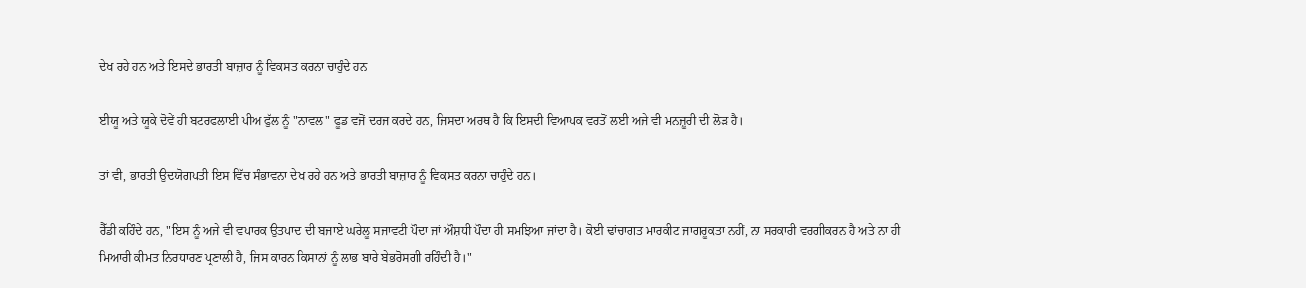ਦੇਖ ਰਹੇ ਹਨ ਅਤੇ ਇਸਦੇ ਭਾਰਤੀ ਬਾਜ਼ਾਰ ਨੂੰ ਵਿਕਸਤ ਕਰਨਾ ਚਾਹੁੰਦੇ ਹਨ

ਈਯੂ ਅਤੇ ਯੂਕੇ ਦੋਵੇਂ ਹੀ ਬਟਰਫਲਾਈ ਪੀਅ ਫੁੱਲ ਨੂੰ "ਨਾਵਲ" ਫੂਡ ਵਜੋਂ ਦਰਜ ਕਰਦੇ ਹਨ, ਜਿਸਦਾ ਅਰਥ ਹੈ ਕਿ ਇਸਦੀ ਵਿਆਪਕ ਵਰਤੋਂ ਲਈ ਅਜੇ ਵੀ ਮਨਜ਼ੂਰੀ ਦੀ ਲੋੜ ਹੈ।

ਤਾਂ ਵੀ, ਭਾਰਤੀ ਉਦਯੋਗਪਤੀ ਇਸ ਵਿੱਚ ਸੰਭਾਵਨਾ ਦੇਖ ਰਹੇ ਹਨ ਅਤੇ ਭਾਰਤੀ ਬਾਜ਼ਾਰ ਨੂੰ ਵਿਕਸਤ ਕਰਨਾ ਚਾਹੁੰਦੇ ਹਨ।

ਰੈੱਡੀ ਕਹਿੰਦੇ ਹਨ, "ਇਸ ਨੂੰ ਅਜੇ ਵੀ ਵਪਾਰਕ ਉਤਪਾਦ ਦੀ ਬਜਾਏ ਘਰੇਲੂ ਸਜਾਵਟੀ ਪੌਦਾ ਜਾਂ ਔਸ਼ਧੀ ਪੌਦਾ ਹੀ ਸਮਝਿਆ ਜਾਂਦਾ ਹੈ। ਕੋਈ ਢਾਂਚਾਗਤ ਮਾਰਕੀਟ ਜਾਗਰੂਕਤਾ ਨਹੀਂ, ਨਾ ਸਰਕਾਰੀ ਵਰਗੀਕਰਨ ਹੈ ਅਤੇ ਨਾ ਹੀ ਮਿਆਰੀ ਕੀਮਤ ਨਿਰਧਾਰਣ ਪ੍ਰਣਾਲੀ ਹੈ, ਜਿਸ ਕਾਰਨ ਕਿਸਾਨਾਂ ਨੂੰ ਲਾਭ ਬਾਰੇ ਬੇਭਰੋਸਗੀ ਰਹਿੰਦੀ ਹੈ।"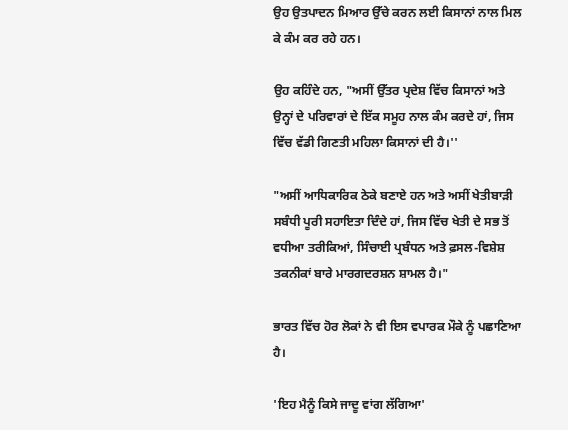ਉਹ ਉਤਪਾਦਨ ਮਿਆਰ ਉੱਚੇ ਕਰਨ ਲਈ ਕਿਸਾਨਾਂ ਨਾਲ ਮਿਲ ਕੇ ਕੰਮ ਕਰ ਰਹੇ ਹਨ।

ਉਹ ਕਹਿੰਦੇ ਹਨ, "ਅਸੀਂ ਉੱਤਰ ਪ੍ਰਦੇਸ਼ ਵਿੱਚ ਕਿਸਾਨਾਂ ਅਤੇ ਉਨ੍ਹਾਂ ਦੇ ਪਰਿਵਾਰਾਂ ਦੇ ਇੱਕ ਸਮੂਹ ਨਾਲ ਕੰਮ ਕਰਦੇ ਹਾਂ, ਜਿਸ ਵਿੱਚ ਵੱਡੀ ਗਿਣਤੀ ਮਹਿਲਾ ਕਿਸਾਨਾਂ ਦੀ ਹੈ।''

"ਅਸੀਂ ਆਧਿਕਾਰਿਕ ਠੇਕੇ ਬਣਾਏ ਹਨ ਅਤੇ ਅਸੀਂ ਖੇਤੀਬਾੜੀ ਸਬੰਧੀ ਪੂਰੀ ਸਹਾਇਤਾ ਦਿੰਦੇ ਹਾਂ, ਜਿਸ ਵਿੱਚ ਖੇਤੀ ਦੇ ਸਭ ਤੋਂ ਵਧੀਆ ਤਰੀਕਿਆਂ, ਸਿੰਚਾਈ ਪ੍ਰਬੰਧਨ ਅਤੇ ਫ਼ਸਲ-ਵਿਸ਼ੇਸ਼ ਤਕਨੀਕਾਂ ਬਾਰੇ ਮਾਰਗਦਰਸ਼ਨ ਸ਼ਾਮਲ ਹੈ।"

ਭਾਰਤ ਵਿੱਚ ਹੋਰ ਲੋਕਾਂ ਨੇ ਵੀ ਇਸ ਵਪਾਰਕ ਮੌਕੇ ਨੂੰ ਪਛਾਣਿਆ ਹੈ।

'ਇਹ ਮੈਨੂੰ ਕਿਸੇ ਜਾਦੂ ਵਾਂਗ ਲੱਗਿਆ'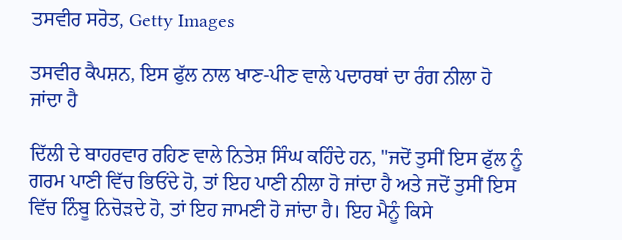ਤਸਵੀਰ ਸਰੋਤ, Getty Images

ਤਸਵੀਰ ਕੈਪਸ਼ਨ, ਇਸ ਫੁੱਲ ਨਾਲ ਖਾਣ-ਪੀਣ ਵਾਲੇ ਪਦਾਰਥਾਂ ਦਾ ਰੰਗ ਨੀਲਾ ਹੋ ਜਾਂਦਾ ਹੈ

ਦਿੱਲੀ ਦੇ ਬਾਹਰਵਾਰ ਰਹਿਣ ਵਾਲੇ ਨਿਤੇਸ਼ ਸਿੰਘ ਕਹਿੰਦੇ ਹਨ, "ਜਦੋਂ ਤੁਸੀਂ ਇਸ ਫੁੱਲ ਨੂੰ ਗਰਮ ਪਾਣੀ ਵਿੱਚ ਭਿਓਂਦੇ ਹੋ, ਤਾਂ ਇਹ ਪਾਣੀ ਨੀਲਾ ਹੋ ਜਾਂਦਾ ਹੈ ਅਤੇ ਜਦੋਂ ਤੁਸੀਂ ਇਸ ਵਿੱਚ ਨਿੰਬੂ ਨਿਚੋੜਦੇ ਹੋ, ਤਾਂ ਇਹ ਜਾਮਣੀ ਹੋ ਜਾਂਦਾ ਹੈ। ਇਹ ਮੈਨੂੰ ਕਿਸੇ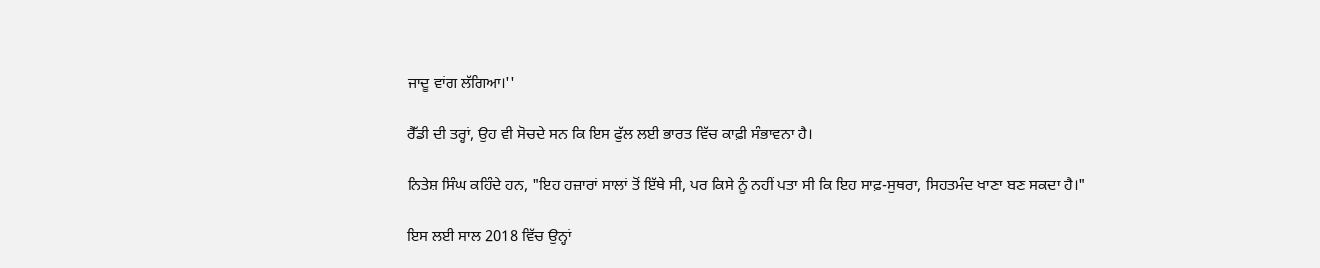ਜਾਦੂ ਵਾਂਗ ਲੱਗਿਆ।''

ਰੈੱਡੀ ਦੀ ਤਰ੍ਹਾਂ, ਉਹ ਵੀ ਸੋਚਦੇ ਸਨ ਕਿ ਇਸ ਫੁੱਲ ਲਈ ਭਾਰਤ ਵਿੱਚ ਕਾਫ਼ੀ ਸੰਭਾਵਨਾ ਹੈ।

ਨਿਤੇਸ਼ ਸਿੰਘ ਕਹਿੰਦੇ ਹਨ, "ਇਹ ਹਜ਼ਾਰਾਂ ਸਾਲਾਂ ਤੋਂ ਇੱਥੇ ਸੀ, ਪਰ ਕਿਸੇ ਨੂੰ ਨਹੀਂ ਪਤਾ ਸੀ ਕਿ ਇਹ ਸਾਫ਼-ਸੁਥਰਾ, ਸਿਹਤਮੰਦ ਖਾਣਾ ਬਣ ਸਕਦਾ ਹੈ।"

ਇਸ ਲਈ ਸਾਲ 2018 ਵਿੱਚ ਉਨ੍ਹਾਂ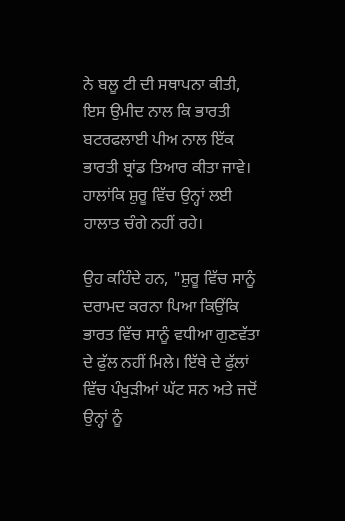ਨੇ ਬਲੂ ਟੀ ਦੀ ਸਥਾਪਨਾ ਕੀਤੀ, ਇਸ ਉਮੀਦ ਨਾਲ ਕਿ ਭਾਰਤੀ ਬਟਰਫਲਾਈ ਪੀਅ ਨਾਲ ਇੱਕ ਭਾਰਤੀ ਬ੍ਰਾਂਡ ਤਿਆਰ ਕੀਤਾ ਜਾਵੇ। ਹਾਲਾਂਕਿ ਸ਼ੁਰੂ ਵਿੱਚ ਉਨ੍ਹਾਂ ਲਈ ਹਾਲਾਤ ਚੰਗੇ ਨਹੀਂ ਰਹੇ।

ਉਹ ਕਹਿੰਦੇ ਹਨ, "ਸ਼ੁਰੂ ਵਿੱਚ ਸਾਨੂੰ ਦਰਾਮਦ ਕਰਨਾ ਪਿਆ ਕਿਉਂਕਿ ਭਾਰਤ ਵਿੱਚ ਸਾਨੂੰ ਵਧੀਆ ਗੁਣਵੱਤਾ ਦੇ ਫੁੱਲ ਨਹੀਂ ਮਿਲੇ। ਇੱਥੇ ਦੇ ਫੁੱਲਾਂ ਵਿੱਚ ਪੰਖੁੜੀਆਂ ਘੱਟ ਸਨ ਅਤੇ ਜਦੋਂ ਉਨ੍ਹਾਂ ਨੂੰ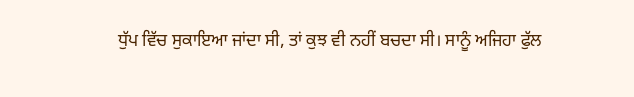ਧੁੱਪ ਵਿੱਚ ਸੁਕਾਇਆ ਜਾਂਦਾ ਸੀ, ਤਾਂ ਕੁਝ ਵੀ ਨਹੀਂ ਬਚਦਾ ਸੀ। ਸਾਨੂੰ ਅਜਿਹਾ ਫੁੱਲ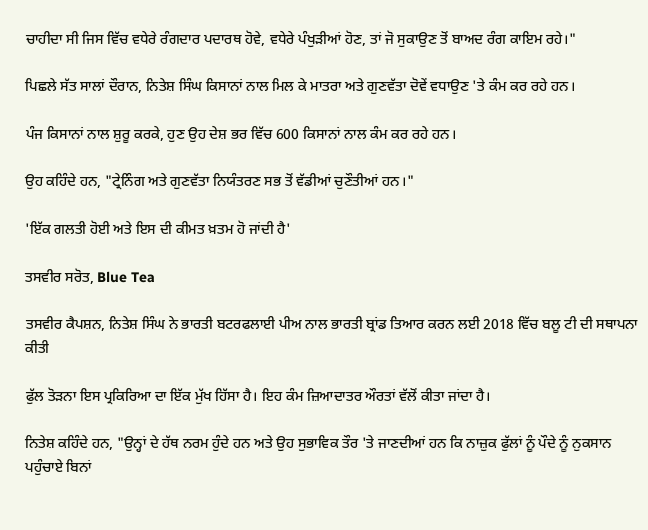ਚਾਹੀਦਾ ਸੀ ਜਿਸ ਵਿੱਚ ਵਧੇਰੇ ਰੰਗਦਾਰ ਪਦਾਰਥ ਹੋਵੇ, ਵਧੇਰੇ ਪੰਖੁੜੀਆਂ ਹੋਣ, ਤਾਂ ਜੋ ਸੁਕਾਉਣ ਤੋਂ ਬਾਅਦ ਰੰਗ ਕਾਇਮ ਰਹੇ।"

ਪਿਛਲੇ ਸੱਤ ਸਾਲਾਂ ਦੌਰਾਨ, ਨਿਤੇਸ਼ ਸਿੰਘ ਕਿਸਾਨਾਂ ਨਾਲ ਮਿਲ ਕੇ ਮਾਤਰਾ ਅਤੇ ਗੁਣਵੱਤਾ ਦੋਵੇਂ ਵਧਾਉਣ 'ਤੇ ਕੰਮ ਕਰ ਰਹੇ ਹਨ।

ਪੰਜ ਕਿਸਾਨਾਂ ਨਾਲ ਸ਼ੁਰੂ ਕਰਕੇ, ਹੁਣ ਉਹ ਦੇਸ਼ ਭਰ ਵਿੱਚ 600 ਕਿਸਾਨਾਂ ਨਾਲ ਕੰਮ ਕਰ ਰਹੇ ਹਨ।

ਉਹ ਕਹਿੰਦੇ ਹਨ, "ਟ੍ਰੇਨਿੰਗ ਅਤੇ ਗੁਣਵੱਤਾ ਨਿਯੰਤਰਣ ਸਭ ਤੋਂ ਵੱਡੀਆਂ ਚੁਣੌਤੀਆਂ ਹਨ।"

'ਇੱਕ ਗਲਤੀ ਹੋਈ ਅਤੇ ਇਸ ਦੀ ਕੀਮਤ ਖ਼ਤਮ ਹੋ ਜਾਂਦੀ ਹੈ'

ਤਸਵੀਰ ਸਰੋਤ, Blue Tea

ਤਸਵੀਰ ਕੈਪਸ਼ਨ, ਨਿਤੇਸ਼ ਸਿੰਘ ਨੇ ਭਾਰਤੀ ਬਟਰਫਲਾਈ ਪੀਅ ਨਾਲ ਭਾਰਤੀ ਬ੍ਰਾਂਡ ਤਿਆਰ ਕਰਨ ਲਈ 2018 ਵਿੱਚ ਬਲੂ ਟੀ ਦੀ ਸਥਾਪਨਾ ਕੀਤੀ

ਫੁੱਲ ਤੋੜਨਾ ਇਸ ਪ੍ਰਕਿਰਿਆ ਦਾ ਇੱਕ ਮੁੱਖ ਹਿੱਸਾ ਹੈ। ਇਹ ਕੰਮ ਜ਼ਿਆਦਾਤਰ ਔਰਤਾਂ ਵੱਲੋਂ ਕੀਤਾ ਜਾਂਦਾ ਹੈ।

ਨਿਤੇਸ਼ ਕਹਿੰਦੇ ਹਨ, "ਉਨ੍ਹਾਂ ਦੇ ਹੱਥ ਨਰਮ ਹੁੰਦੇ ਹਨ ਅਤੇ ਉਹ ਸੁਭਾਵਿਕ ਤੌਰ 'ਤੇ ਜਾਣਦੀਆਂ ਹਨ ਕਿ ਨਾਜ਼ੁਕ ਫੁੱਲਾਂ ਨੂੰ ਪੌਦੇ ਨੂੰ ਨੁਕਸਾਨ ਪਹੁੰਚਾਏ ਬਿਨਾਂ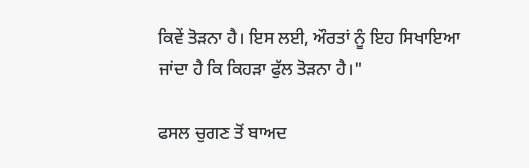ਕਿਵੇਂ ਤੋੜਨਾ ਹੈ। ਇਸ ਲਈ, ਔਰਤਾਂ ਨੂੰ ਇਹ ਸਿਖਾਇਆ ਜਾਂਦਾ ਹੈ ਕਿ ਕਿਹੜਾ ਫੁੱਲ ਤੋੜਨਾ ਹੈ।"

ਫਸਲ ਚੁਗਣ ਤੋਂ ਬਾਅਦ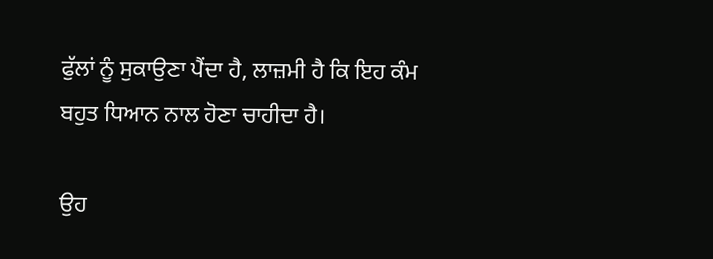ਫੁੱਲਾਂ ਨੂੰ ਸੁਕਾਉਣਾ ਪੈਂਦਾ ਹੈ, ਲਾਜ਼ਮੀ ਹੈ ਕਿ ਇਹ ਕੰਮ ਬਹੁਤ ਧਿਆਨ ਨਾਲ ਹੋਣਾ ਚਾਹੀਦਾ ਹੈ।

ਉਹ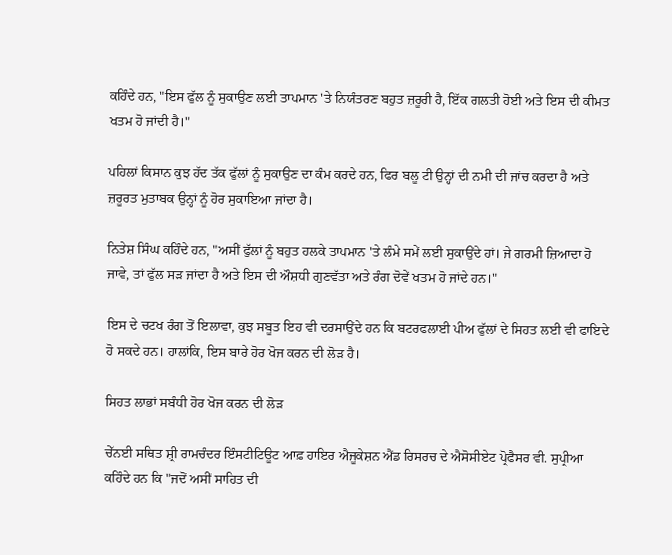ਕਹਿੰਦੇ ਹਨ, "ਇਸ ਫੁੱਲ ਨੂੰ ਸੁਕਾਉਣ ਲਈ ਤਾਪਮਾਨ 'ਤੇ ਨਿਯੰਤਰਣ ਬਹੁਤ ਜ਼ਰੂਰੀ ਹੈ, ਇੱਕ ਗਲਤੀ ਹੋਈ ਅਤੇ ਇਸ ਦੀ ਕੀਮਤ ਖਤਮ ਹੋ ਜਾਂਦੀ ਹੈ।"

ਪਹਿਲਾਂ ਕਿਸਾਨ ਕੁਝ ਹੱਦ ਤੱਕ ਫੁੱਲਾਂ ਨੂੰ ਸੁਕਾਉਣ ਦਾ ਕੰਮ ਕਰਦੇ ਹਨ, ਫਿਰ ਬਲੂ ਟੀ ਉਨ੍ਹਾਂ ਦੀ ਨਮੀ ਦੀ ਜਾਂਚ ਕਰਦਾ ਹੈ ਅਤੇ ਜ਼ਰੂਰਤ ਮੁਤਾਬਕ ਉਨ੍ਹਾਂ ਨੂੰ ਹੋਰ ਸੁਕਾਇਆ ਜਾਂਦਾ ਹੈ।

ਨਿਤੇਸ਼ ਸਿੰਘ ਕਹਿੰਦੇ ਹਨ, "ਅਸੀਂ ਫੁੱਲਾਂ ਨੂੰ ਬਹੁਤ ਹਲਕੇ ਤਾਪਮਾਨ 'ਤੇ ਲੰਮੇ ਸਮੇਂ ਲਈ ਸੁਕਾਉਂਦੇ ਹਾਂ। ਜੇ ਗਰਮੀ ਜ਼ਿਆਦਾ ਹੋ ਜਾਵੇ, ਤਾਂ ਫੁੱਲ ਸੜ ਜਾਂਦਾ ਹੈ ਅਤੇ ਇਸ ਦੀ ਔਸ਼ਧੀ ਗੁਣਵੱਤਾ ਅਤੇ ਰੰਗ ਦੋਵੇਂ ਖਤਮ ਹੋ ਜਾਂਦੇ ਹਨ।"

ਇਸ ਦੇ ਚਟਖ ਰੰਗ ਤੋਂ ਇਲਾਵਾ, ਕੁਝ ਸਬੂਤ ਇਹ ਵੀ ਦਰਸਾਉਂਦੇ ਹਨ ਕਿ ਬਟਰਫਲਾਈ ਪੀਅ ਫੁੱਲਾਂ ਦੇ ਸਿਹਤ ਲਈ ਵੀ ਫਾਇਦੇ ਹੋ ਸਕਦੇ ਹਨ। ਹਾਲਾਂਕਿ, ਇਸ ਬਾਰੇ ਹੋਰ ਖੋਜ ਕਰਨ ਦੀ ਲੋੜ ਹੈ।

ਸਿਹਤ ਲਾਭਾਂ ਸਬੰਧੀ ਹੋਰ ਖੋਜ ਕਰਨ ਦੀ ਲੋੜ

ਚੇੱਨਈ ਸਥਿਤ ਸ਼੍ਰੀ ਰਾਮਚੰਦਰ ਇੰਸਟੀਟਿਊਟ ਆਫ਼ ਹਾਇਰ ਐਜੂਕੇਸ਼ਨ ਐਂਡ ਰਿਸਰਚ ਦੇ ਐਸੋਸੀਏਟ ਪ੍ਰੋਫੈਸਰ ਵੀ. ਸੁਪ੍ਰੀਆ ਕਹਿੰਦੇ ਹਨ ਕਿ "ਜਦੋਂ ਅਸੀਂ ਸਾਹਿਤ ਦੀ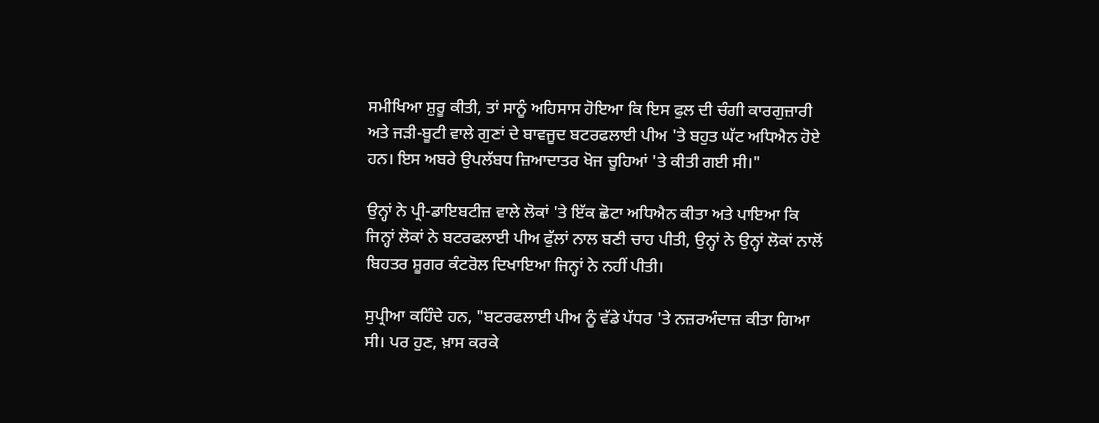ਸਮੀਖਿਆ ਸ਼ੁਰੂ ਕੀਤੀ, ਤਾਂ ਸਾਨੂੰ ਅਹਿਸਾਸ ਹੋਇਆ ਕਿ ਇਸ ਫੁਲ ਦੀ ਚੰਗੀ ਕਾਰਗੁਜ਼ਾਰੀ ਅਤੇ ਜੜੀ-ਬੂਟੀ ਵਾਲੇ ਗੁਣਾਂ ਦੇ ਬਾਵਜੂਦ ਬਟਰਫਲਾਈ ਪੀਅ 'ਤੇ ਬਹੁਤ ਘੱਟ ਅਧਿਐਨ ਹੋਏ ਹਨ। ਇਸ ਅਬਰੇ ਉਪਲੱਬਧ ਜ਼ਿਆਦਾਤਰ ਖੋਜ ਚੂਹਿਆਂ 'ਤੇ ਕੀਤੀ ਗਈ ਸੀ।"

ਉਨ੍ਹਾਂ ਨੇ ਪ੍ਰੀ-ਡਾਇਬਟੀਜ਼ ਵਾਲੇ ਲੋਕਾਂ 'ਤੇ ਇੱਕ ਛੋਟਾ ਅਧਿਐਨ ਕੀਤਾ ਅਤੇ ਪਾਇਆ ਕਿ ਜਿਨ੍ਹਾਂ ਲੋਕਾਂ ਨੇ ਬਟਰਫਲਾਈ ਪੀਅ ਫੁੱਲਾਂ ਨਾਲ ਬਣੀ ਚਾਹ ਪੀਤੀ, ਉਨ੍ਹਾਂ ਨੇ ਉਨ੍ਹਾਂ ਲੋਕਾਂ ਨਾਲੋਂ ਬਿਹਤਰ ਸ਼ੂਗਰ ਕੰਟਰੋਲ ਦਿਖਾਇਆ ਜਿਨ੍ਹਾਂ ਨੇ ਨਹੀਂ ਪੀਤੀ।

ਸੁਪ੍ਰੀਆ ਕਹਿੰਦੇ ਹਨ, "ਬਟਰਫਲਾਈ ਪੀਅ ਨੂੰ ਵੱਡੇ ਪੱਧਰ 'ਤੇ ਨਜ਼ਰਅੰਦਾਜ਼ ਕੀਤਾ ਗਿਆ ਸੀ। ਪਰ ਹੁਣ, ਖ਼ਾਸ ਕਰਕੇ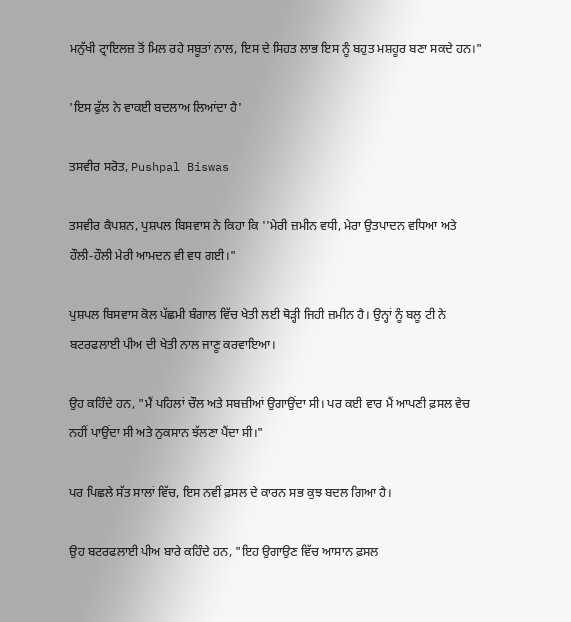ਮਨੁੱਖੀ ਟ੍ਰਾਇਲਜ਼ ਤੋਂ ਮਿਲ ਰਹੇ ਸਬੂਤਾਂ ਨਾਲ, ਇਸ ਦੇ ਸਿਹਤ ਲਾਭ ਇਸ ਨੂੰ ਬਹੁਤ ਮਸ਼ਹੂਰ ਬਣਾ ਸਕਦੇ ਹਨ।"

'ਇਸ ਫੁੱਲ ਨੇ ਵਾਕਈ ਬਦਲਾਅ ਲਿਆਂਦਾ ਹੈ'

ਤਸਵੀਰ ਸਰੋਤ, Pushpal Biswas

ਤਸਵੀਰ ਕੈਪਸ਼ਨ, ਪੁਸ਼ਪਲ ਬਿਸਵਾਸ ਨੇ ਕਿਹਾ ਕਿ ''ਮੇਰੀ ਜ਼ਮੀਨ ਵਧੀ, ਮੇਰਾ ਉਤਪਾਦਨ ਵਧਿਆ ਅਤੇ ਹੌਲੀ-ਹੌਲੀ ਮੇਰੀ ਆਮਦਨ ਵੀ ਵਧ ਗਈ।"

ਪੁਸ਼ਪਲ ਬਿਸਵਾਸ ਕੋਲ ਪੱਛਮੀ ਬੰਗਾਲ ਵਿੱਚ ਖੇਤੀ ਲਈ ਥੋੜ੍ਹੀ ਜਿਹੀ ਜ਼ਮੀਨ ਹੈ। ਉਨ੍ਹਾਂ ਨੂੰ ਬਲੂ ਟੀ ਨੇ ਬਟਰਫਲਾਈ ਪੀਅ ਦੀ ਖੇਤੀ ਨਾਲ ਜਾਣੂ ਕਰਵਾਇਆ।

ਉਹ ਕਹਿੰਦੇ ਹਨ, "ਮੈਂ ਪਹਿਲਾਂ ਚੌਲ ਅਤੇ ਸਬਜ਼ੀਆਂ ਉਗਾਉਂਦਾ ਸੀ। ਪਰ ਕਈ ਵਾਰ ਮੈਂ ਆਪਣੀ ਫ਼ਸਲ ਵੇਚ ਨਹੀਂ ਪਾਉਂਦਾ ਸੀ ਅਤੇ ਨੁਕਸਾਨ ਝੱਲਣਾ ਪੈਂਦਾ ਸੀ।"

ਪਰ ਪਿਛਲੇ ਸੱਤ ਸਾਲਾਂ ਵਿੱਚ, ਇਸ ਨਵੀਂ ਫ਼ਸਲ ਦੇ ਕਾਰਨ ਸਭ ਕੁਝ ਬਦਲ ਗਿਆ ਹੈ।

ਉਹ ਬਟਰਫਲਾਈ ਪੀਅ ਬਾਰੇ ਕਹਿੰਦੇ ਹਨ, "ਇਹ ਉਗਾਉਣ ਵਿੱਚ ਆਸਾਨ ਫ਼ਸਲ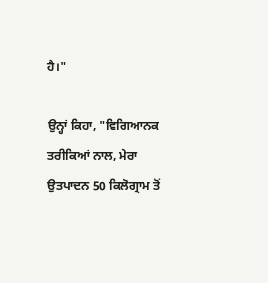ਹੈ।"

ਉਨ੍ਹਾਂ ਕਿਹਾ, "ਵਿਗਿਆਨਕ ਤਰੀਕਿਆਂ ਨਾਲ, ਮੇਰਾ ਉਤਪਾਦਨ 50 ਕਿਲੋਗ੍ਰਾਮ ਤੋਂ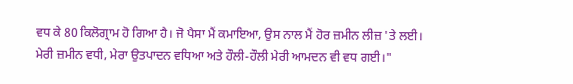ਵਧ ਕੇ 80 ਕਿਲੋਗ੍ਰਾਮ ਹੋ ਗਿਆ ਹੈ। ਜੋ ਪੈਸਾ ਮੈਂ ਕਮਾਇਆ, ਉਸ ਨਾਲ ਮੈਂ ਹੋਰ ਜ਼ਮੀਨ ਲੀਜ਼ 'ਤੇ ਲਈ। ਮੇਰੀ ਜ਼ਮੀਨ ਵਧੀ, ਮੇਰਾ ਉਤਪਾਦਨ ਵਧਿਆ ਅਤੇ ਹੌਲੀ-ਹੌਲੀ ਮੇਰੀ ਆਮਦਨ ਵੀ ਵਧ ਗਈ।"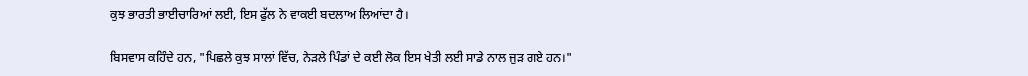ਕੁਝ ਭਾਰਤੀ ਭਾਈਚਾਰਿਆਂ ਲਈ, ਇਸ ਫੁੱਲ ਨੇ ਵਾਕਈ ਬਦਲਾਅ ਲਿਆਂਦਾ ਹੈ।

ਬਿਸਵਾਸ ਕਹਿੰਦੇ ਹਨ, "ਪਿਛਲੇ ਕੁਝ ਸਾਲਾਂ ਵਿੱਚ, ਨੇੜਲੇ ਪਿੰਡਾਂ ਦੇ ਕਈ ਲੋਕ ਇਸ ਖੇਤੀ ਲਈ ਸਾਡੇ ਨਾਲ ਜੁੜ ਗਏ ਹਨ।"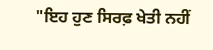"ਇਹ ਹੁਣ ਸਿਰਫ਼ ਖੇਤੀ ਨਹੀਂ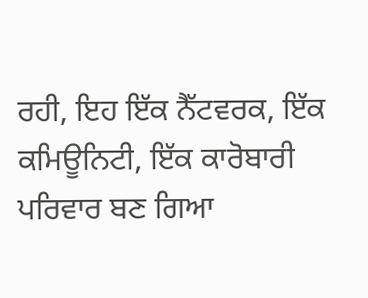ਰਹੀ, ਇਹ ਇੱਕ ਨੈੱਟਵਰਕ, ਇੱਕ ਕਮਿਊਨਿਟੀ, ਇੱਕ ਕਾਰੋਬਾਰੀ ਪਰਿਵਾਰ ਬਣ ਗਿਆ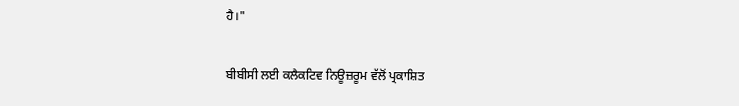ਹੈ।"

ਬੀਬੀਸੀ ਲਈ ਕਲੈਕਟਿਵ ਨਿਊਜ਼ਰੂਮ ਵੱਲੋਂ ਪ੍ਰਕਾਸ਼ਿਤ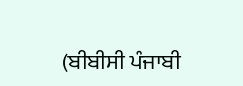(ਬੀਬੀਸੀ ਪੰਜਾਬੀ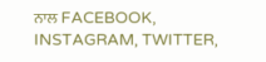ਨਾਲ FACEBOOK, INSTAGRAM, TWITTER,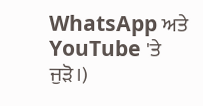WhatsApp ਅਤੇ YouTube 'ਤੇ ਜੁੜੋ।)